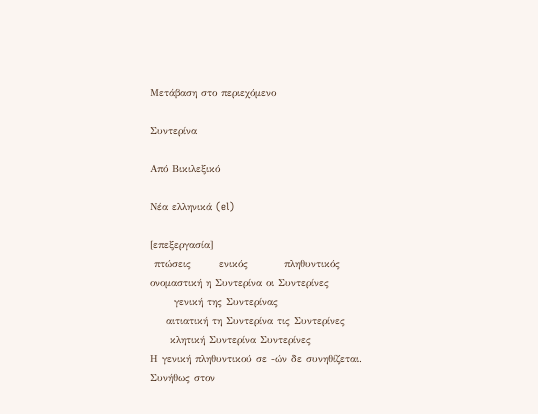Μετάβαση στο περιεχόμενο

Συντερίνα

Από Βικιλεξικό

Νέα ελληνικά (el)

[επεξεργασία]
 πτώσεις       ενικός         πληθυντικός
ονομαστική η Συντερίνα οι Συντερίνες
      γενική της Συντερίνας
    αιτιατική τη Συντερίνα τις Συντερίνες
     κλητική Συντερίνα Συντερίνες
Η γενική πληθυντικού σε -ών δε συνηθίζεται.
Συνήθως στον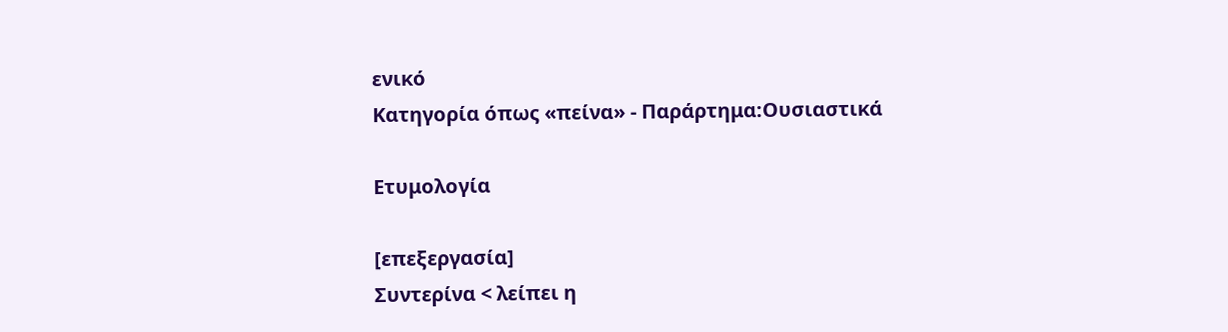ενικό
Κατηγορία όπως «πείνα» - Παράρτημα:Ουσιαστικά

Ετυμολογία

[επεξεργασία]
Συντερίνα < λείπει η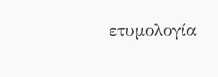ετυμολογία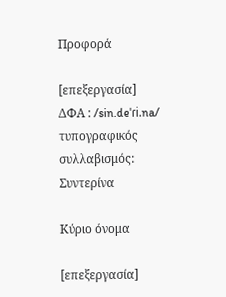Προφορά

[επεξεργασία]
ΔΦΑ : /sin.deˈɾi.na/
τυπογραφικός συλλαβισμός: Συντερίνα

Κύριο όνομα

[επεξεργασία]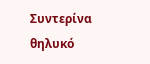Συντερίνα θηλυκό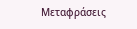Μεταφράσεις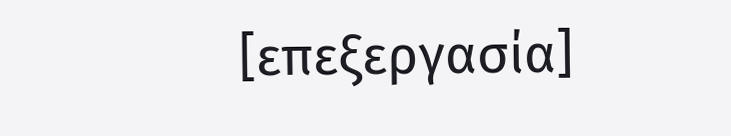[επεξεργασία]